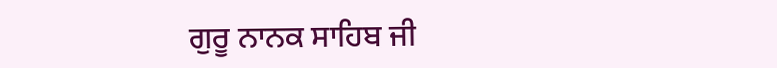ਗੁਰੂ ਨਾਨਕ ਸਾਹਿਬ ਜੀ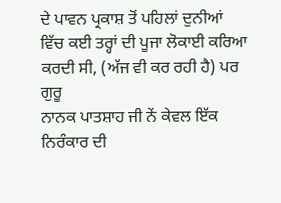ਦੇ ਪਾਵਨ ਪ੍ਰਕਾਸ਼ ਤੋਂ ਪਹਿਲਾਂ ਦੁਨੀਆਂ
ਵਿੱਚ ਕਈ ਤਰ੍ਹਾਂ ਦੀ ਪੂਜਾ ਲੋਕਾਈ ਕਰਿਆ ਕਰਦੀ ਸੀ, (ਅੱਜ ਵੀ ਕਰ ਰਹੀ ਹੈ) ਪਰ ਗੁਰੂ
ਨਾਨਕ ਪਾਤਸ਼ਾਹ ਜੀ ਨੇਂ ਕੇਵਲ ਇੱਕ ਨਿਰੰਕਾਰ ਦੀ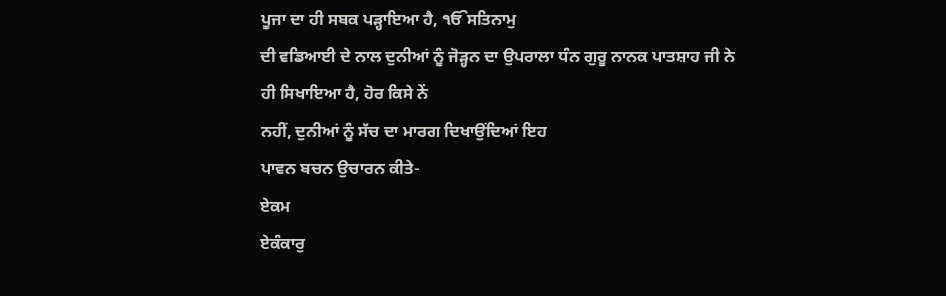ਪੂਜਾ ਦਾ ਹੀ ਸਬਕ ਪੜ੍ਹਾਇਆ ਹੈ, ੴਸਤਿਨਾਮੁ
ਦੀ ਵਡਿਆਈ ਦੇ ਨਾਲ ਦੁਨੀਆਂ ਨੂੰ ਜੋੜ੍ਹਨ ਦਾ ਉਪਰਾਲਾ ਧੰਨ ਗੁਰੂ ਨਾਨਕ ਪਾਤਸ਼ਾਹ ਜੀ ਨੇ
ਹੀ ਸਿਖਾਇਆ ਹੈ, ਹੋਰ ਕਿਸੇ ਨੇਂ
ਨਹੀਂ, ਦੁਨੀਆਂ ਨੂੰ ਸੱਚ ਦਾ ਮਾਰਗ ਦਿਖਾਉਂਦਿਆਂ ਇਹ
ਪਾਵਨ ਬਚਨ ਉਚਾਰਨ ਕੀਤੇ-
ਏਕਮ
ਏਕੰਕਾਰੁ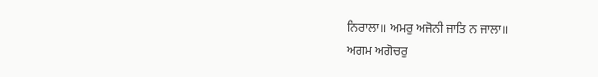ਨਿਰਾਲਾ॥ ਅਮਰੁ ਅਜੋਨੀ ਜਾਤਿ ਨ ਜਾਲਾ॥
ਅਗਮ ਅਗੋਚਰੁ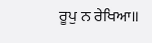ਰੂਪੁ ਨ ਰੇਖਿਆ॥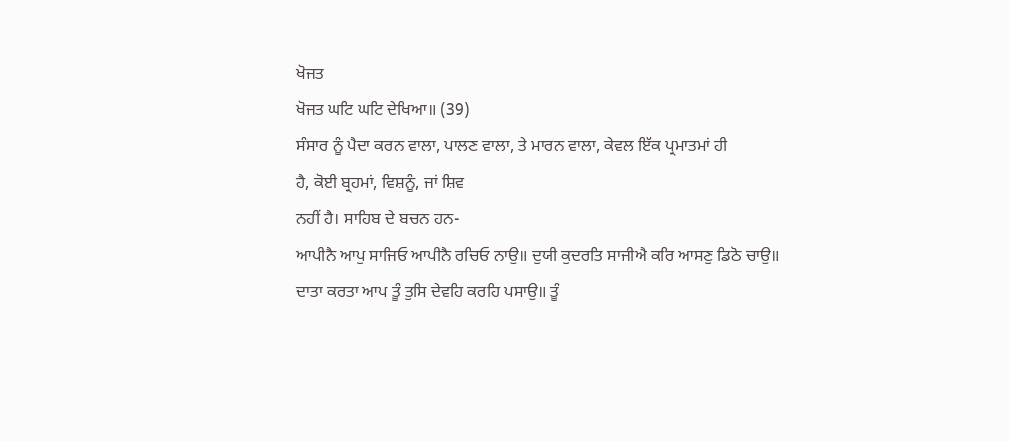ਖੋਜਤ
ਖੋਜਤ ਘਟਿ ਘਟਿ ਦੇਖਿਆ॥ (39)
ਸੰਸਾਰ ਨੂੰ ਪੈਦਾ ਕਰਨ ਵਾਲਾ, ਪਾਲਣ ਵਾਲਾ, ਤੇ ਮਾਰਨ ਵਾਲਾ, ਕੇਵਲ ਇੱਕ ਪ੍ਰਮਾਤਮਾਂ ਹੀ
ਹੈ, ਕੋਈ ਬ੍ਰਹਮਾਂ, ਵਿਸ਼ਨੂੰ, ਜਾਂ ਸ਼ਿਵ
ਨਹੀਂ ਹੈ। ਸਾਹਿਬ ਦੇ ਬਚਨ ਹਨ-
ਆਪੀਨੈ ਆਪੁ ਸਾਜਿਓ ਆਪੀਨੈ ਰਚਿਓ ਨਾਉ॥ ਦੁਯੀ ਕੁਦਰਤਿ ਸਾਜੀਐ ਕਰਿ ਆਸਣੁ ਡਿਠੋ ਚਾਉ॥
ਦਾਤਾ ਕਰਤਾ ਆਪ ਤੂੰ ਤੁਸਿ ਦੇਵਹਿ ਕਰਹਿ ਪਸਾਉ॥ ਤੂੰ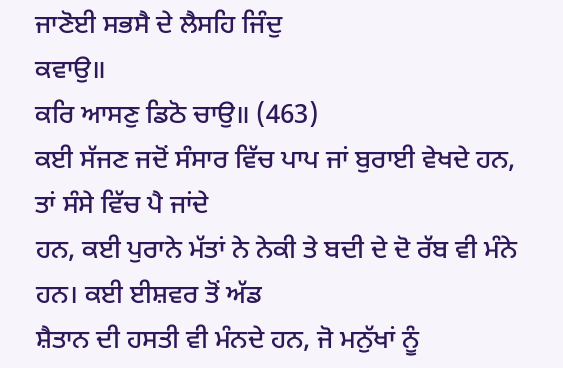ਜਾਣੋਈ ਸਭਸੈ ਦੇ ਲੈਸਹਿ ਜਿੰਦੁ
ਕਵਾਉ॥
ਕਰਿ ਆਸਣੁ ਡਿਠੋ ਚਾਉ॥ (463)
ਕਈ ਸੱਜਣ ਜਦੋਂ ਸੰਸਾਰ ਵਿੱਚ ਪਾਪ ਜਾਂ ਬੁਰਾਈ ਵੇਖਦੇ ਹਨ, ਤਾਂ ਸੰਸੇ ਵਿੱਚ ਪੈ ਜਾਂਦੇ
ਹਨ, ਕਈ ਪੁਰਾਨੇ ਮੱਤਾਂ ਨੇ ਨੇਕੀ ਤੇ ਬਦੀ ਦੇ ਦੋ ਰੱਬ ਵੀ ਮੰਨੇ ਹਨ। ਕਈ ਈਸ਼ਵਰ ਤੋਂ ਅੱਡ
ਸ਼ੈਤਾਨ ਦੀ ਹਸਤੀ ਵੀ ਮੰਨਦੇ ਹਨ, ਜੋ ਮਨੁੱਖਾਂ ਨੂੰ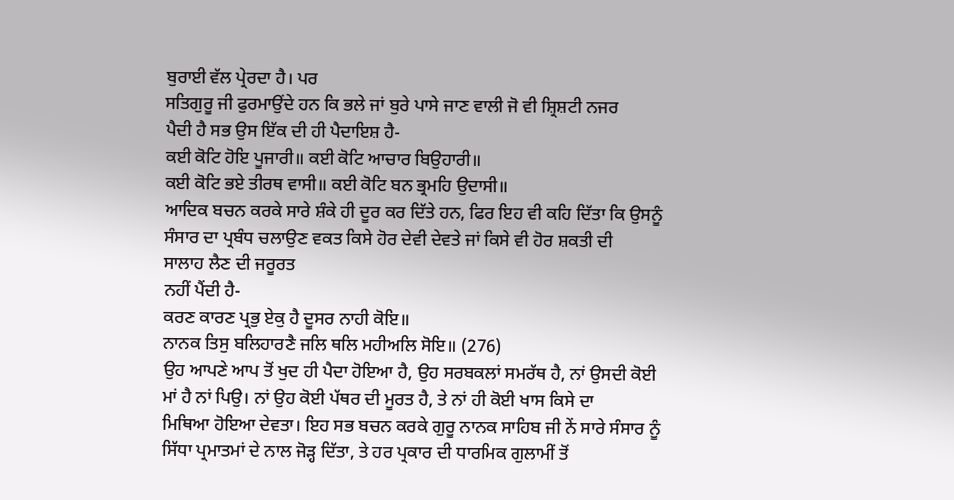ਬੁਰਾਈ ਵੱਲ ਪ੍ਰੇਰਦਾ ਹੈ। ਪਰ
ਸਤਿਗੁਰੂ ਜੀ ਫੁਰਮਾਉਂਦੇ ਹਨ ਕਿ ਭਲੇ ਜਾਂ ਬੁਰੇ ਪਾਸੇ ਜਾਣ ਵਾਲੀ ਜੋ ਵੀ ਸ਼੍ਰਿਸ਼ਟੀ ਨਜਰ
ਪੈਦੀ ਹੈ ਸਭ ਉਸ ਇੱਕ ਦੀ ਹੀ ਪੈਦਾਇਸ਼ ਹੈ-
ਕਈ ਕੋਟਿ ਹੋਇ ਪੂਜਾਰੀ॥ ਕਈ ਕੋਟਿ ਆਚਾਰ ਬਿਉਹਾਰੀ॥
ਕਈ ਕੋਟਿ ਭਏ ਤੀਰਥ ਵਾਸੀ॥ ਕਈ ਕੋਟਿ ਬਨ ਭ੍ਰਮਹਿ ਉਦਾਸੀ॥
ਆਦਿਕ ਬਚਨ ਕਰਕੇ ਸਾਰੇ ਸ਼ੰਕੇ ਹੀ ਦੂਰ ਕਰ ਦਿੱਤੇ ਹਨ, ਫਿਰ ਇਹ ਵੀ ਕਹਿ ਦਿੱਤਾ ਕਿ ਉਸਨੂੰ
ਸੰਸਾਰ ਦਾ ਪ੍ਰਬੰਧ ਚਲਾਉਣ ਵਕਤ ਕਿਸੇ ਹੋਰ ਦੇਵੀ ਦੇਵਤੇ ਜਾਂ ਕਿਸੇ ਵੀ ਹੋਰ ਸ਼ਕਤੀ ਦੀ
ਸਾਲਾਹ ਲੈਣ ਦੀ ਜਰੂਰਤ
ਨਹੀਂ ਪੈਂਦੀ ਹੈ-
ਕਰਣ ਕਾਰਣ ਪ੍ਰਭੁ ਏਕੁ ਹੈ ਦੂਸਰ ਨਾਹੀ ਕੋਇ॥
ਨਾਨਕ ਤਿਸੁ ਬਲਿਹਾਰਣੈ ਜਲਿ ਥਲਿ ਮਹੀਅਲਿ ਸੋਇ॥ (276)
ਉਹ ਆਪਣੇ ਆਪ ਤੋਂ ਖੁਦ ਹੀ ਪੈਦਾ ਹੋਇਆ ਹੈ, ਉਹ ਸਰਬਕਲਾਂ ਸਮਰੱਥ ਹੈ, ਨਾਂ ਉਸਦੀ ਕੋਈ
ਮਾਂ ਹੈ ਨਾਂ ਪਿਉ। ਨਾਂ ਉਹ ਕੋਈ ਪੱਥਰ ਦੀ ਮੂਰਤ ਹੈ, ਤੇ ਨਾਂ ਹੀ ਕੋਈ ਖਾਸ ਕਿਸੇ ਦਾ
ਮਿਥਿਆ ਹੋਇਆ ਦੇਵਤਾ। ਇਹ ਸਭ ਬਚਨ ਕਰਕੇ ਗੁਰੂ ਨਾਨਕ ਸਾਹਿਬ ਜੀ ਨੇਂ ਸਾਰੇ ਸੰਸਾਰ ਨੂੰ
ਸਿੱਧਾ ਪ੍ਰਮਾਤਮਾਂ ਦੇ ਨਾਲ ਜੋੜ੍ਹ ਦਿੱਤਾ, ਤੇ ਹਰ ਪ੍ਰਕਾਰ ਦੀ ਧਾਰਮਿਕ ਗੁਲਾਮੀਂ ਤੋਂ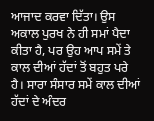ਆਜਾਦ ਕਰਵਾ ਦਿੱਤਾ। ਉਸ ਅਕਾਲ ਪੁਰਖ ਨੇ ਹੀ ਸਮਾਂ ਪੈਦਾ ਕੀਤਾ ਹੈ, ਪਰ ਉਹ ਆਪ ਸਮੇਂ ਤੇ
ਕਾਲ ਦੀਆਂ ਹੱਦਾਂ ਤੋਂ ਬਹੁਤ ਪਰੇ ਹੈ। ਸਾਰਾ ਸੰਸਾਰ ਸਮੇਂ ਕਾਲ ਦੀਆਂ ਹੱਦਾਂ ਦੇ ਅੰਦਰ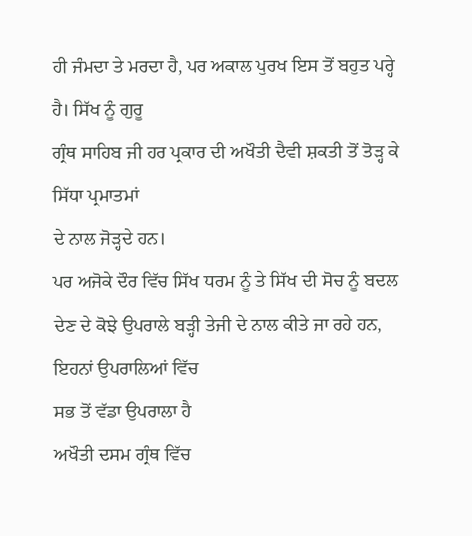ਹੀ ਜੰਮਦਾ ਤੇ ਮਰਦਾ ਹੈ, ਪਰ ਅਕਾਲ ਪੁਰਖ ਇਸ ਤੋਂ ਬਹੁਤ ਪਰ੍ਹੇ ਹੈ। ਸਿੱਖ ਨੂੰ ਗੁਰੂ
ਗ੍ਰੰਥ ਸਾਹਿਬ ਜੀ ਹਰ ਪ੍ਰਕਾਰ ਦੀ ਅਖੌਤੀ ਦੈਵੀ ਸ਼ਕਤੀ ਤੋਂ ਤੋੜ੍ਹ ਕੇ ਸਿੱਧਾ ਪ੍ਰਮਾਤਮਾਂ
ਦੇ ਨਾਲ ਜੋੜ੍ਹਦੇ ਹਨ।
ਪਰ ਅਜੋਕੇ ਦੌਰ ਵਿੱਚ ਸਿੱਖ ਧਰਮ ਨੂੰ ਤੇ ਸਿੱਖ ਦੀ ਸੋਚ ਨੂੰ ਬਦਲ
ਦੇਣ ਦੇ ਕੋਝੇ ਉਪਰਾਲੇ ਬੜ੍ਹੀ ਤੇਜੀ ਦੇ ਨਾਲ ਕੀਤੇ ਜਾ ਰਹੇ ਹਨ,
ਇਹਨਾਂ ਉਪਰਾਲਿਆਂ ਵਿੱਚ
ਸਭ ਤੋਂ ਵੱਡਾ ਉਪਰਾਲਾ ਹੈ
ਅਖੌਤੀ ਦਸਮ ਗ੍ਰੰਥ ਵਿੱਚ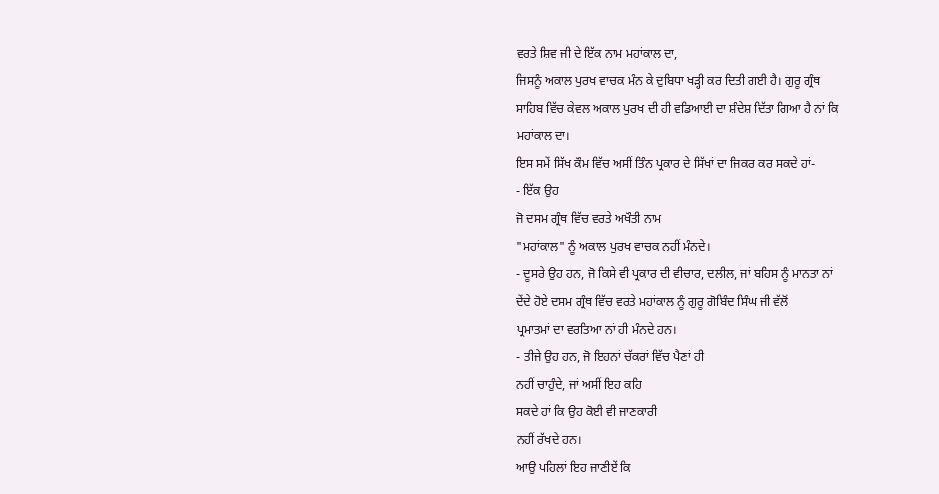ਵਰਤੇ ਸ਼ਿਵ ਜੀ ਦੇ ਇੱਕ ਨਾਮ ਮਹਾਂਕਾਲ ਦਾ,
ਜਿਸਨੂੰ ਅਕਾਲ ਪੁਰਖ ਵਾਚਕ ਮੰਨ ਕੇ ਦੁਬਿਧਾ ਖੜ੍ਹੀ ਕਰ ਦਿਤੀ ਗਈ ਹੈ। ਗੁਰੂ ਗ੍ਰੰਥ
ਸਾਹਿਬ ਵਿੱਚ ਕੇਵਲ ਅਕਾਲ ਪੁਰਖ ਦੀ ਹੀ ਵਡਿਆਈ ਦਾ ਸ਼ੰਦੇਸ਼ ਦਿੱਤਾ ਗਿਆ ਹੈ ਨਾਂ ਕਿ
ਮਹਾਂਕਾਲ ਦਾ।
ਇਸ ਸਮੇਂ ਸਿੱਖ ਕੌਮ ਵਿੱਚ ਅਸੀਂ ਤਿੰਨ ਪ੍ਰਕਾਰ ਦੇ ਸਿੱਖਾਂ ਦਾ ਜਿਕਰ ਕਰ ਸਕਦੇ ਹਾਂ-
- ਇੱਕ ਉਹ
ਜੋ ਦਸਮ ਗ੍ਰੰਥ ਵਿੱਚ ਵਰਤੇ ਅਖੌਤੀ ਨਾਮ
"ਮਹਾਂਕਾਲ" ਨੂੰ ਅਕਾਲ ਪੁਰਖ ਵਾਚਕ ਨਹੀਂ ਮੰਨਦੇ।
- ਦੂਸਰੇ ਉਹ ਹਨ, ਜੋ ਕਿਸੇ ਵੀ ਪ੍ਰਕਾਰ ਦੀ ਵੀਚਾਰ, ਦਲੀਲ, ਜਾਂ ਬਹਿਸ ਨੂੰ ਮਾਨਤਾ ਨਾਂ
ਦੇਂਦੇ ਹੋਏ ਦਸਮ ਗ੍ਰੰਥ ਵਿੱਚ ਵਰਤੇ ਮਹਾਂਕਾਲ ਨੂੰ ਗੁਰੂ ਗੋਬਿੰਦ ਸਿੰਘ ਜੀ ਵੱਲੋਂ
ਪ੍ਰਮਾਤਮਾਂ ਦਾ ਵਰਤਿਆ ਨਾਂ ਹੀ ਮੰਨਦੇ ਹਨ।
- ਤੀਜੇ ਉਹ ਹਨ, ਜੋ ਇਹਨਾਂ ਚੱਕਰਾਂ ਵਿੱਚ ਪੈਣਾਂ ਹੀ
ਨਹੀਂ ਚਾਹੁੰਦੇ, ਜਾਂ ਅਸੀਂ ਇਹ ਕਹਿ
ਸਕਦੇ ਹਾਂ ਕਿ ਉਹ ਕੋਈ ਵੀ ਜਾਣਕਾਰੀ
ਨਹੀਂ ਰੱਖਦੇ ਹਨ।
ਆਉ ਪਹਿਲਾਂ ਇਹ ਜਾਣੀਏਂ ਕਿ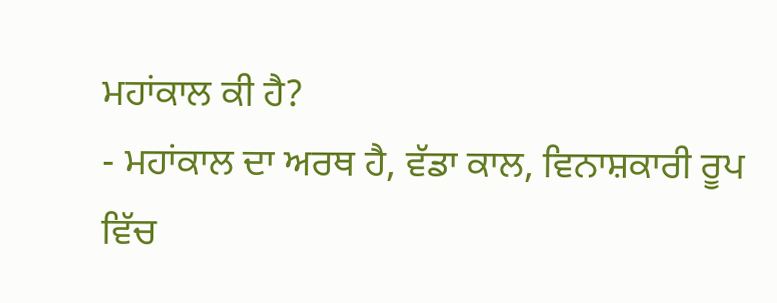ਮਹਾਂਕਾਲ ਕੀ ਹੈ?
- ਮਹਾਂਕਾਲ ਦਾ ਅਰਥ ਹੈ, ਵੱਡਾ ਕਾਲ, ਵਿਨਾਸ਼ਕਾਰੀ ਰੂਪ ਵਿੱਚ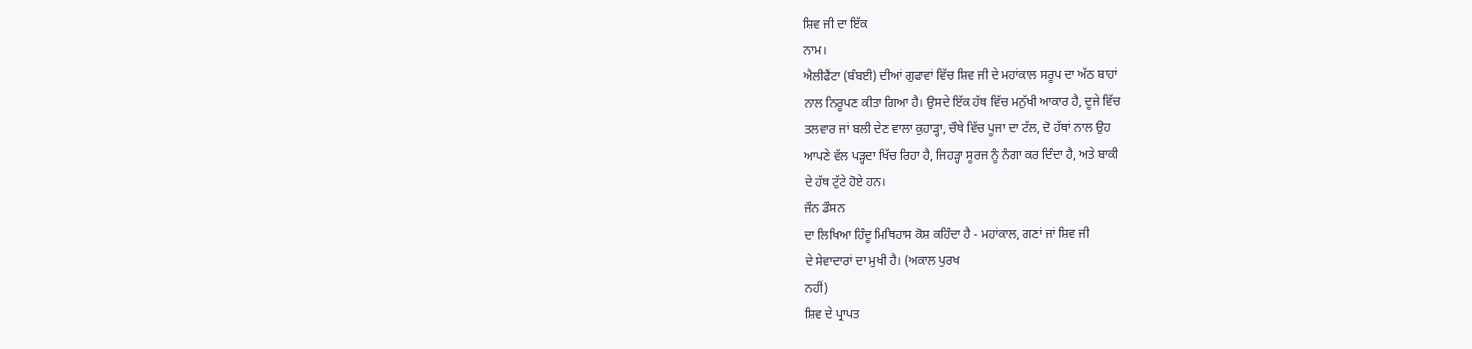ਸ਼ਿਵ ਜੀ ਦਾ ਇੱਕ
ਨਾਮ।
ਐਲੀਫੈਂਟਾ (ਬੰਬਈ) ਦੀਆਂ ਗੁਫਾਵਾਂ ਵਿੱਚ ਸ਼ਿਵ ਜੀ ਦੇ ਮਹਾਂਕਾਲ ਸਰੂਪ ਦਾ ਅੱਠ ਬਾਹਾਂ
ਨਾਲ ਨਿਰੂਪਣ ਕੀਤਾ ਗਿਆ ਹੈ। ਉਸਦੇ ਇੱਕ ਹੱਥ ਵਿੱਚ ਮਨੁੱਖੀ ਆਕਾਰ ਹੈ, ਦੂਜੇ ਵਿੱਚ
ਤਲਵਾਰ ਜਾਂ ਬਲੀ ਦੇਣ ਵਾਲਾ ਕੁਹਾੜ੍ਹਾ, ਚੌਥੇ ਵਿੱਚ ਪੂਜਾ ਦਾ ਟੱਲ, ਦੋ ਹੱਥਾਂ ਨਾਲ ਉਹ
ਆਪਣੇ ਵੱਲ ਪੜ੍ਹਦਾ ਖਿੱਚ ਰਿਹਾ ਹੈ, ਜਿਹੜ੍ਹਾ ਸੂਰਜ ਨੂੰ ਨੰਗਾ ਕਰ ਦਿੰਦਾ ਹੈ, ਅਤੇ ਬਾਕੀ
ਦੇ ਹੱਥ ਟੁੱਟੇ ਹੋਏ ਹਨ।
ਜੌਨ ਡੌਸਨ
ਦਾ ਲਿਖਿਆ ਹਿੰਦੂ ਮਿਥਿਹਾਸ ਕੋਸ਼ ਕਹਿੰਦਾ ਹੈ - ਮਹਾਂਕਾਲ, ਗਣਾਂ ਜਾਂ ਸ਼ਿਵ ਜੀ
ਦੇ ਸੇਵਾਦਾਰਾਂ ਦਾ ਮੁਖੀ ਹੈ। (ਅਕਾਲ ਪੁਰਖ
ਨਹੀਂ)
ਸ਼ਿਵ ਦੇ ਪ੍ਰਾਪਤ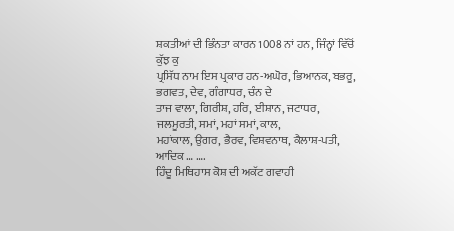ਸ਼ਕਤੀਆਂ ਦੀ ਭਿੰਨਤਾ ਕਾਰਨ 1008 ਨਾਂ ਹਨ, ਜਿੰਨ੍ਹਾਂ ਵਿੱਚੋਂ ਕੁੱਝ ਕੁ
ਪ੍ਰਸਿੱਧ ਨਾਮ ਇਸ ਪ੍ਰਕਾਰ ਹਨ-ਅਘੋਰ, ਭਿਆਨਕ, ਬਭਰੂ, ਭਗਵਤ, ਦੇਵ, ਗੰਗਾਧਰ, ਚੰਨ ਦੇ
ਤਾਜ ਵਾਲਾ, ਗਿਰੀਸ਼, ਹਰਿ, ਈਸ਼ਾਨ, ਜਟਾਧਰ, ਜਲਮੂਰਤੀ, ਸਮਾਂ, ਮਹਾਂ ਸਮਾਂ, ਕਾਲ,
ਮਹਾਂਕਾਲ, ਉਗਰ, ਭੈਰਵ, ਵਿਸ਼ਵਨਾਥ, ਕੈਲਾਸ਼-ਪਤੀ, ਆਦਿਕ … ….
ਹਿੰਦੂ ਮਿਥਿਹਾਸ ਕੋਸ਼ ਦੀ ਅਕੱਟ ਗਵਾਹੀ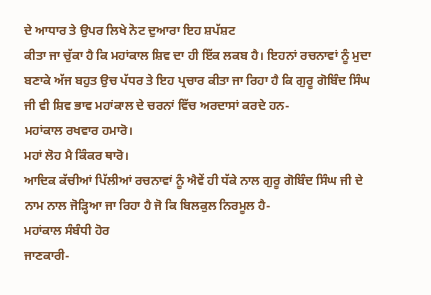ਦੇ ਆਧਾਰ ਤੇ ਉਪਰ ਲਿਖੇ ਨੋਟ ਦੁਆਰਾ ਇਹ ਸ਼ਪੱਸ਼ਟ
ਕੀਤਾ ਜਾ ਚੁੱਕਾ ਹੈ ਕਿ ਮਹਾਂਕਾਲ ਸ਼ਿਵ ਦਾ ਹੀ ਇੱਕ ਲਕਬ ਹੈ। ਇਹਨਾਂ ਰਚਨਾਵਾਂ ਨੂੰ ਮੁਦਾ
ਬਣਾਕੇ ਅੱਜ ਬਹੁਤ ਉਚ ਪੱਧਰ ਤੇ ਇਹ ਪ੍ਰਚਾਰ ਕੀਤਾ ਜਾ ਰਿਹਾ ਹੈ ਕਿ ਗੁਰੂ ਗੋਬਿੰਦ ਸਿੰਘ
ਜੀ ਵੀ ਸ਼ਿਵ ਭਾਵ ਮਹਾਂਕਾਲ ਦੇ ਚਰਨਾਂ ਵਿੱਚ ਅਰਦਾਸਾਂ ਕਰਦੇ ਹਨ-
ਮਹਾਂਕਾਲ ਰਖਵਾਰ ਹਮਾਰੋ।
ਮਹਾਂ ਲੋਹ ਮੈ ਕਿੰਕਰ ਥਾਰੋ।
ਆਦਿਕ ਕੱਚੀਆਂ ਪਿੱਲੀਆਂ ਰਚਨਾਵਾਂ ਨੂੰ ਐਵੇਂ ਹੀ ਧੱਕੇ ਨਾਲ ਗੁਰੂ ਗੋਬਿੰਦ ਸਿੰਘ ਜੀ ਦੇ
ਨਾਮ ਨਾਲ ਜੋੜ੍ਹਿਆ ਜਾ ਰਿਹਾ ਹੈ ਜੋ ਕਿ ਬਿਲਕੁਲ ਨਿਰਮੂਲ ਹੈ-
ਮਹਾਂਕਾਲ ਸੰਬੰਧੀ ਹੋਰ
ਜਾਣਕਾਰੀ-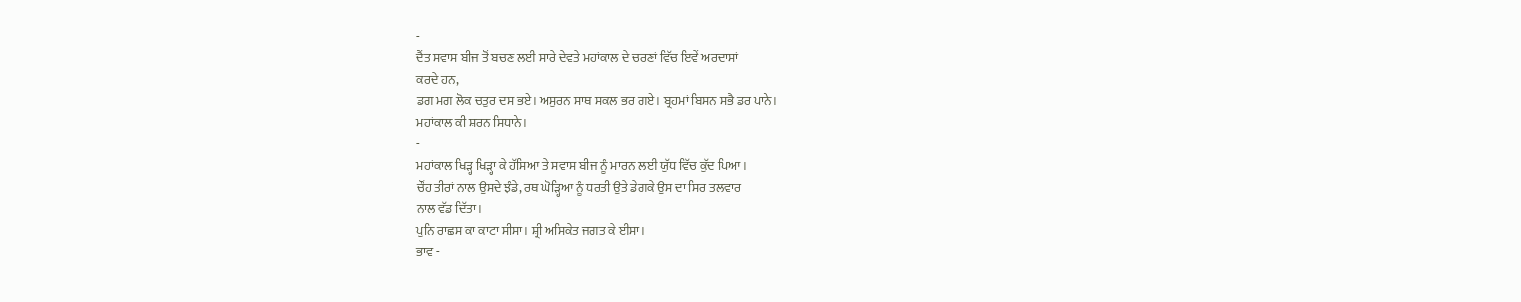-
ਦੈਂਤ ਸਵਾਸ ਬੀਜ ਤੋਂ ਬਚਣ ਲਈ ਸਾਰੇ ਦੇਵਤੇ ਮਹਾਂਕਾਲ ਦੇ ਚਰਣਾਂ ਵਿੱਚ ਇਵੇਂ ਅਰਦਾਸਾਂ
ਕਰਦੇ ਹਨ,
ਡਗ ਮਗ ਲੋਕ ਚਤੁਰ ਦਸ ਭਏ। ਅਸੁਰਨ ਸਾਥ ਸਕਲ ਭਰ ਗਏ। ਬ੍ਰਹਮਾਂ ਬਿਸਨ ਸਭੈ ਡਰ ਪਾਨੇ।
ਮਹਾਂਕਾਲ ਕੀ ਸ਼ਰਨ ਸਿਧਾਨੇ।
-
ਮਹਾਂਕਾਲ ਖਿੜ੍ਹ ਖਿੜ੍ਹਾ ਕੇ ਹੱਸਿਆ ਤੇ ਸਵਾਸ ਬੀਜ ਨੂੰ ਮਾਰਨ ਲਈ ਯੁੱਧ ਵਿੱਚ ਕੁੱਦ ਪਿਆ।
ਚੌਂਹ ਤੀਰਾਂ ਨਾਲ ਉਸਦੇ ਝੰਡੇ, ਰਥ ਘੋੜ੍ਹਿਆ ਨੂੰ ਧਰਤੀ ਉਤੇ ਡੇਗਕੇ ਉਸ ਦਾ ਸਿਰ ਤਲਵਾਰ
ਨਾਲ ਵੱਡ ਦਿੱਤਾ।
ਪੁਨਿ ਰਾਛਸ ਕਾ ਕਾਟਾ ਸੀਸਾ। ਸ਼੍ਰੀ ਅਸਿਕੇਤ ਜਗਤ ਕੇ ਈਸਾ।
ਭਾਵ -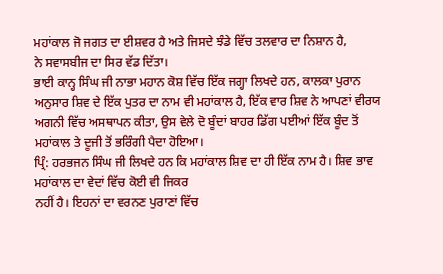ਮਹਾਂਕਾਲ ਜੋ ਜਗਤ ਦਾ ਈਸ਼ਵਰ ਹੈ ਅਤੇ ਜਿਸਦੇ ਝੰਡੇ ਵਿੱਚ ਤਲਵਾਰ ਦਾ ਨਿਸ਼ਾਨ ਹੈ,
ਨੇ ਸਵਾਸਬੀਜ ਦਾ ਸਿਰ ਵੱਡ ਦਿੱਤਾ।
ਭਾਈ ਕਾਨ੍ਹ ਸਿੰਘ ਜੀ ਨਾਭਾ ਮਹਾਨ ਕੋਸ਼ ਵਿੱਚ ਇੱਕ ਜਗ੍ਹਾ ਲਿਖਦੇ ਹਨ, ਕਾਲਕਾ ਪੁਰਾਨ
ਅਨੁਸਾਰ ਸ਼ਿਵ ਦੇ ਇੱਕ ਪੁਤਰ ਦਾ ਨਾਮ ਵੀ ਮਹਾਂਕਾਲ ਹੈ, ਇੱਕ ਵਾਰ ਸ਼ਿਵ ਨੇ ਆਪਣਾਂ ਵੀਰਯ
ਅਗਨੀ ਵਿੱਚ ਅਸਥਾਪਨ ਕੀਤਾ, ਉਸ ਵੇਲੇ ਦੋ ਬੂੰਦਾਂ ਬਾਹਰ ਡਿੱਗ ਪਈਆਂ ਇੱਕ ਬੂੰਦ ਤੋਂ
ਮਹਾਂਕਾਲ ਤੇ ਦੂਜੀ ਤੋਂ ਭਰਿੰਗੀ ਪੈਦਾ ਹੋਇਆ।
ਪ੍ਰਿੰ: ਹਰਭਜਨ ਸਿੰਘ ਜੀ ਲਿਖਦੇ ਹਨ ਕਿ ਮਹਾਂਕਾਲ ਸ਼ਿਵ ਦਾ ਹੀ ਇੱਕ ਨਾਮ ਹੈ। ਸ਼ਿਵ ਭਾਵ
ਮਹਾਂਕਾਲ ਦਾ ਵੇਦਾਂ ਵਿੱਚ ਕੋਈ ਵੀ ਜਿਕਰ
ਨਹੀਂ ਹੈ। ਇਹਨਾਂ ਦਾ ਵਰਨਣ ਪੁਰਾਣਾਂ ਵਿੱਚ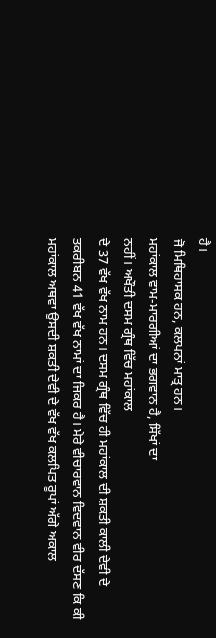ਹੈ।
ਜੋ ਮਿਥਿਹਾਸਕ ਹਨ, ਕਲਪਨਾਂ ਮਾਤ੍ਰ ਹਨ।
ਮਹਾਂਕਾਲ ਵਾਮ-ਮਾਰਗੀਆਂ ਦਾ ਭਗਵਾਨ ਹੈ, ਸਿੱਖਾਂ ਦਾ
ਨਹੀਂ। ਅਖੌਤੀ ਦਸਮ ਗ੍ਰੰਥ ਵਿੱਚ ਮਹਾਂਕਾਲ
ਦੇ 37 ਵੱਖ ਵੱਖ ਨਾਮ ਹਨ। ਦਸਮ ਗ੍ਰੰਥ ਵਿੱਚ ਹੀ ਮਹਾਂਕਾਲ ਦੀ ਸ਼ਕਤੀ ਕਾਲੀ ਦੇਵੀ ਦੇ
ਤਕਰੀਬਨ 41 ਵੱਖ ਵੱਖ ਨਾਮਾਂ ਦਾ ਜਿਕਰ ਹੈ। ਮੇਰੇ ਵੀਚਾਰਵਾਨ ਵਿਦਵਾਨ ਵੀਰ ਦੱਸਣ ਕਿ ਕੀ
ਮਹਾਂਕਾਲ ਅਥਵਾ ਉਸਦੀ ਸ਼ਕਤੀ ਦੇਵੀ ਦੇ ਵੱਖ ਵੱਖ ਕਲਪਿਤ ਰੂਪਾਂ ਅੱਗੇ ਅਕਾਲ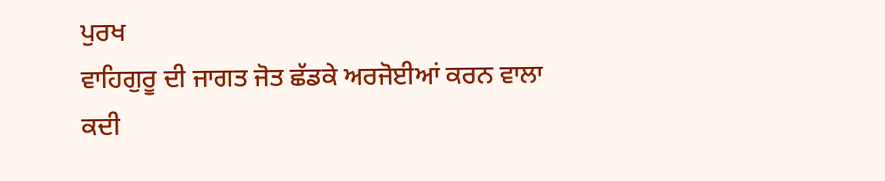ਪੁਰਖ
ਵਾਹਿਗੁਰੂ ਦੀ ਜਾਗਤ ਜੋਤ ਛੱਡਕੇ ਅਰਜੋਈਆਂ ਕਰਨ ਵਾਲਾ ਕਦੀ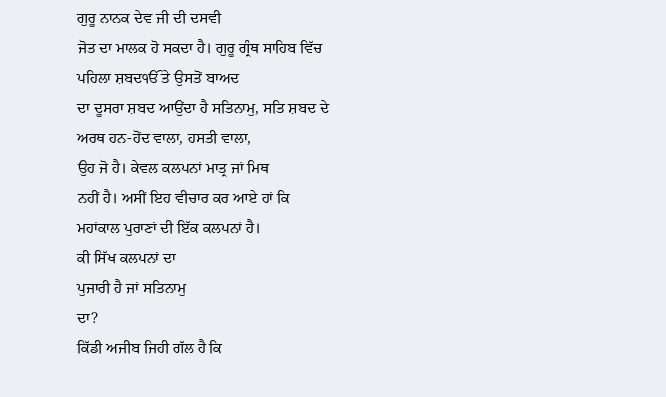ਗੁਰੂ ਨਾਨਕ ਦੇਵ ਜੀ ਦੀ ਦਸਵੀ
ਜੋਤ ਦਾ ਮਾਲਕ ਹੋ ਸਕਦਾ ਹੈ। ਗੁਰੂ ਗ੍ਰੰਥ ਸਾਹਿਬ ਵਿੱਚ ਪਹਿਲਾ ਸ਼ਬਦੴ ਤੇ ਉਸਤੋਂ ਬਾਅਦ
ਦਾ ਦੂਸਰਾ ਸ਼ਬਦ ਆਉਂਦਾ ਹੈ ਸਤਿਨਾਮੁ, ਸਤਿ ਸ਼ਬਦ ਦੇ ਅਰਥ ਹਨ-ਹੋਂਦ ਵਾਲਾ, ਹਸਤੀ ਵਾਲਾ,
ਉਹ ਜੋ ਹੈ। ਕੇਵਲ ਕਲਪਨਾਂ ਮਾਤ੍ਰ ਜਾਂ ਮਿਥ
ਨਹੀਂ ਹੈ। ਅਸੀਂ ਇਹ ਵੀਚਾਰ ਕਰ ਆਏ ਹਾਂ ਕਿ
ਮਹਾਂਕਾਲ ਪੁਰਾਣਾਂ ਦੀ ਇੱਕ ਕਲਪਨਾਂ ਹੈ।
ਕੀ ਸਿੱਖ ਕਲਪਨਾਂ ਦਾ
ਪੁਜਾਰੀ ਹੈ ਜਾਂ ਸਤਿਨਾਮੁ
ਦਾ?
ਕਿੱਡੀ ਅਜੀਬ ਜਿਹੀ ਗੱਲ ਹੈ ਕਿ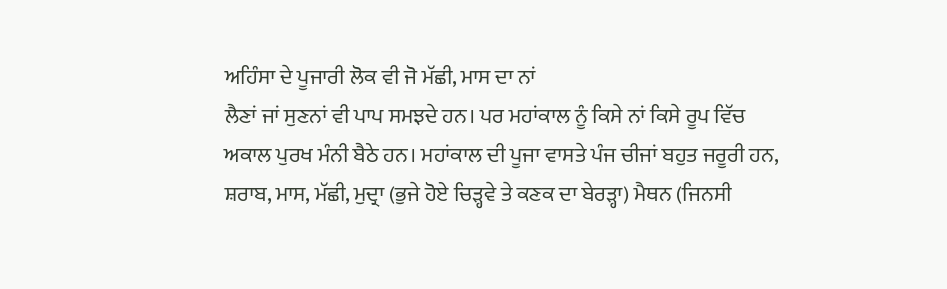ਅਹਿੰਸਾ ਦੇ ਪੂਜਾਰੀ ਲੋਕ ਵੀ ਜੋ ਮੱਛੀ, ਮਾਸ ਦਾ ਨਾਂ
ਲੈਣਾਂ ਜਾਂ ਸੁਣਨਾਂ ਵੀ ਪਾਪ ਸਮਝਦੇ ਹਨ। ਪਰ ਮਹਾਂਕਾਲ ਨੂੰ ਕਿਸੇ ਨਾਂ ਕਿਸੇ ਰੂਪ ਵਿੱਚ
ਅਕਾਲ ਪੁਰਖ ਮੰਨੀ ਬੈਠੇ ਹਨ। ਮਹਾਂਕਾਲ ਦੀ ਪੂਜਾ ਵਾਸਤੇ ਪੰਜ ਚੀਜਾਂ ਬਹੁਤ ਜਰੂਰੀ ਹਨ,
ਸ਼ਰਾਬ, ਮਾਸ, ਮੱਛੀ, ਮੁਦ੍ਰਾ (ਭੁਜੇ ਹੋਏ ਚਿੜ੍ਹਵੇ ਤੇ ਕਣਕ ਦਾ ਬੇਰੜ੍ਹਾ) ਮੈਥਨ (ਜਿਨਸੀ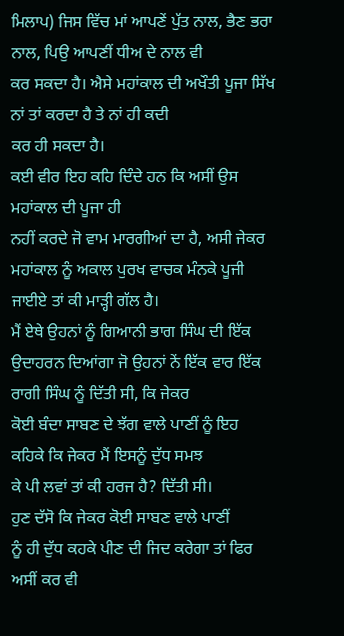ਮਿਲਾਪ) ਜਿਸ ਵਿੱਚ ਮਾਂ ਆਪਣੇਂ ਪੁੱਤ ਨਾਲ, ਭੈਣ ਭਰਾ ਨਾਲ, ਪਿਉ ਆਪਣੀਂ ਧੀਅ ਦੇ ਨਾਲ ਵੀ
ਕਰ ਸਕਦਾ ਹੈ। ਐਸੇ ਮਹਾਂਕਾਲ ਦੀ ਅਖੌਤੀ ਪੂਜਾ ਸਿੱਖ ਨਾਂ ਤਾਂ ਕਰਦਾ ਹੈ ਤੇ ਨਾਂ ਹੀ ਕਦੀ
ਕਰ ਹੀ ਸਕਦਾ ਹੈ।
ਕਈ ਵੀਰ ਇਹ ਕਹਿ ਦਿੰਦੇ ਹਨ ਕਿ ਅਸੀਂ ਉਸ ਮਹਾਂਕਾਲ ਦੀ ਪੂਜਾ ਹੀ
ਨਹੀਂ ਕਰਦੇ ਜੋ ਵਾਮ ਮਾਰਗੀਆਂ ਦਾ ਹੈ, ਅਸੀ ਜੇਕਰ ਮਹਾਂਕਾਲ ਨੂੰ ਅਕਾਲ ਪੁਰਖ ਵਾਚਕ ਮੰਨਕੇ ਪੂਜੀ
ਜਾਈਏ ਤਾਂ ਕੀ ਮਾੜ੍ਹੀ ਗੱਲ ਹੈ।
ਮੈਂ ਏਥੇ ਉਹਨਾਂ ਨੂੰ ਗਿਆਨੀ ਭਾਗ ਸਿੰਘ ਦੀ ਇੱਕ
ਉਦਾਹਰਨ ਦਿਆਂਗਾ ਜੋ ਉਹਨਾਂ ਨੇਂ ਇੱਕ ਵਾਰ ਇੱਕ ਰਾਗੀ ਸਿੰਘ ਨੂੰ ਦਿੱਤੀ ਸੀ, ਕਿ ਜੇਕਰ
ਕੋਈ ਬੰਦਾ ਸਾਬਣ ਦੇ ਝੱਗ ਵਾਲੇ ਪਾਣੀਂ ਨੂੰ ਇਹ ਕਹਿਕੇ ਕਿ ਜੇਕਰ ਮੈਂ ਇਸਨੂੰ ਦੁੱਧ ਸਮਝ
ਕੇ ਪੀ ਲਵਾਂ ਤਾਂ ਕੀ ਹਰਜ ਹੈ? ਦਿੱਤੀ ਸੀ।
ਹੁਣ ਦੱਸੋ ਕਿ ਜੇਕਰ ਕੋਈ ਸਾਬਣ ਵਾਲੇ ਪਾਣੀਂ
ਨੂੰ ਹੀ ਦੁੱਧ ਕਹਕੇ ਪੀਣ ਦੀ ਜਿਦ ਕਰੇਗਾ ਤਾਂ ਫਿਰ ਅਸੀਂ ਕਰ ਵੀ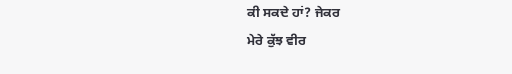ਕੀ ਸਕਦੇ ਹਾਂ? ਜੇਕਰ
ਮੇਰੇ ਕੁੱਝ ਵੀਰ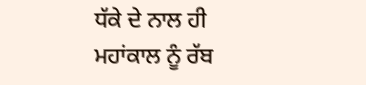ਧੱਕੇ ਦੇ ਨਾਲ ਹੀ ਮਹਾਂਕਾਲ ਨੂੰ ਰੱਬ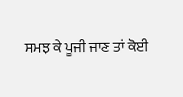ਸਮਝ ਕੇ ਪੂਜੀ ਜਾਣ ਤਾਂ ਕੋਈ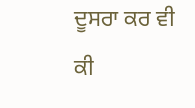ਦੂਸਰਾ ਕਰ ਵੀ ਕੀ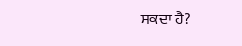ਸਕਦਾ ਹੈ?